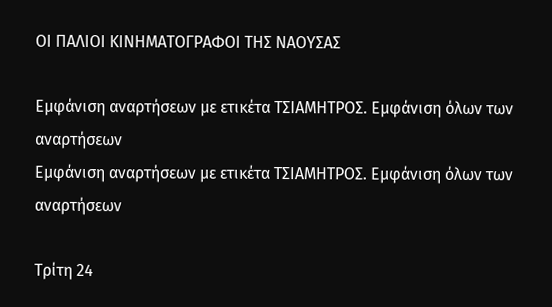ΟΙ ΠΑΛΙΟΙ ΚΙΝΗΜΑΤΟΓΡΑΦΟΙ ΤΗΣ ΝΑΟΥΣΑΣ

Εμφάνιση αναρτήσεων με ετικέτα ΤΣΙΑΜΗΤΡΟΣ. Εμφάνιση όλων των αναρτήσεων
Εμφάνιση αναρτήσεων με ετικέτα ΤΣΙΑΜΗΤΡΟΣ. Εμφάνιση όλων των αναρτήσεων

Τρίτη 24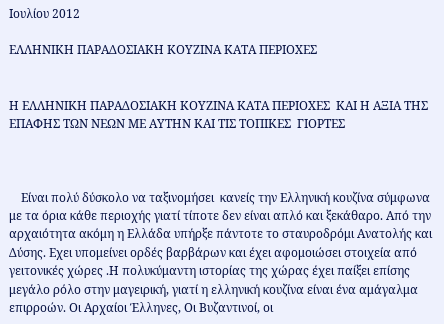Ιουλίου 2012

ΕΛΛΗΝΙΚΗ ΠΑΡΑΔΟΣΙΑΚΗ ΚΟΥΖΙΝΑ ΚΑΤΑ ΠΕΡΙΟΧΕΣ


Η ΕΛΛΗΝΙΚΗ ΠΑΡΑΔΟΣΙΑΚΗ ΚΟΥΖΙΝΑ ΚΑΤΑ ΠΕΡΙΟΧΕΣ  ΚΑΙ Η ΑΞΙΑ ΤΗΣ ΕΠΑΦΗΣ ΤΩΝ ΝΕΩΝ ΜΕ ΑΥΤΗΝ ΚΑΙ ΤΙΣ ΤΟΠΙΚΕΣ  ΓΙΟΡΤΕΣ



    Είναι πολύ δύσκολο να ταξινομήσει  κανείς την Ελληνική κουζίνα σύμφωνα με τα όρια κάθε περιοχής γιατί τίποτε δεν είναι απλό και ξεκάθαρο. Από την αρχαιότητα ακόμη η Ελλάδα υπήρξε πάντοτε το σταυροδρόμι Ανατολής και Δύσης. Εχει υπομείνει ορδές βαρβάρων και έχει αφομοιώσει στοιχεία από γειτονικές χώρες .Η πολυκύμαντη ιστορίας της χώρας έχει παίξει επίσης μεγάλο ρόλο στην μαγειρική, γιατί η ελληνική κουζίνα είναι ένα αμάγαλμα επιρροών. Οι Αρχαίοι Έλληνες, Οι Βυζαντινοί, οι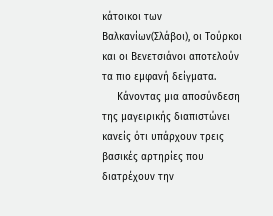κάτοικοι των Βαλκανίων(Σλάβοι), οι Τούρκοι και οι Βενετσιάνοι αποτελούν τα πιο εμφανή δείγματα.
     Κάνοντας μια αποσύνδεση της μαγειρικής διαπιστώνει κανείς ότι υπάρχουν τρεις βασικές αρτηρίες που διατρέχουν την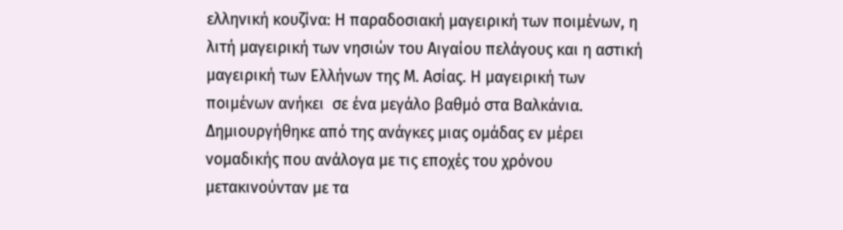ελληνική κουζίνα: Η παραδοσιακή μαγειρική των ποιμένων, η λιτή μαγειρική των νησιών του Αιγαίου πελάγους και η αστική μαγειρική των Ελλήνων της Μ. Ασίας. Η μαγειρική των ποιμένων ανήκει  σε ένα μεγάλο βαθμό στα Βαλκάνια. Δημιουργήθηκε από της ανάγκες μιας ομάδας εν μέρει νομαδικής που ανάλογα με τις εποχές του χρόνου μετακινούνταν με τα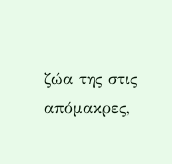ζώα της στις  απόμακρες,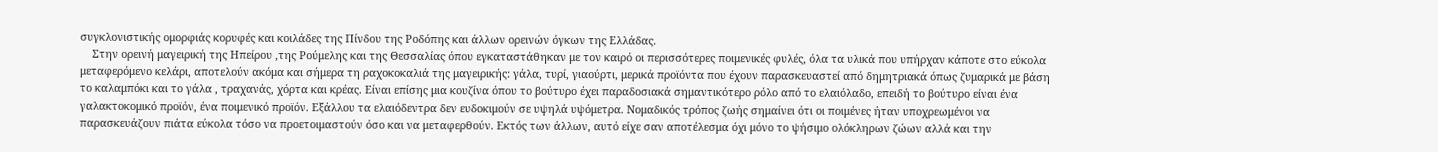συγκλονιστικής ομορφιάς κορυφές και κοιλάδες της Πίνδου της Ροδόπης και άλλων ορεινών όγκων της Ελλάδας.
    Στην ορεινή μαγειρική της Ηπείρου ,της Ρούμελης και της Θεσσαλίας όπου εγκαταστάθηκαν με τον καιρό οι περισσότερες ποιμενικές φυλές, όλα τα υλικά που υπήρχαν κάποτε στο εύκολα μεταφερόμενο κελάρι, αποτελούν ακόμα και σήμερα τη ραχοκοκαλιά της μαγειρικής: γάλα, τυρί, γιαούρτι, μερικά προϊόντα που έχουν παρασκευαστεί από δημητριακά όπως ζυμαρικά με βάση το καλαμπόκι και το γάλα , τραχανάς, χόρτα και κρέας. Είναι επίσης μια κουζίνα όπου το βούτυρο έχει παραδοσιακά σημαντικότερο ρόλο από το ελαιόλαδο, επειδή το βούτυρο είναι ένα γαλακτοκομικό προϊόν, ένα ποιμενικό προϊόν. Εξάλλου τα ελαιόδεντρα δεν ευδοκιμούν σε υψηλά υψόμετρα. Νομαδικός τρόπος ζωής σημαίνει ότι οι ποιμένες ήταν υποχρεωμένοι να παρασκευάζουν πιάτα εύκολα τόσο να προετοιμαστούν όσο και να μεταφερθούν. Εκτός των άλλων, αυτό είχε σαν αποτέλεσμα όχι μόνο το ψήσιμο ολόκληρων ζώων αλλά και την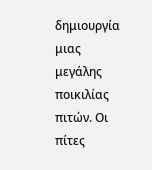δημιουργία μιας μεγάλης ποικιλίας πιτών. Οι πίτες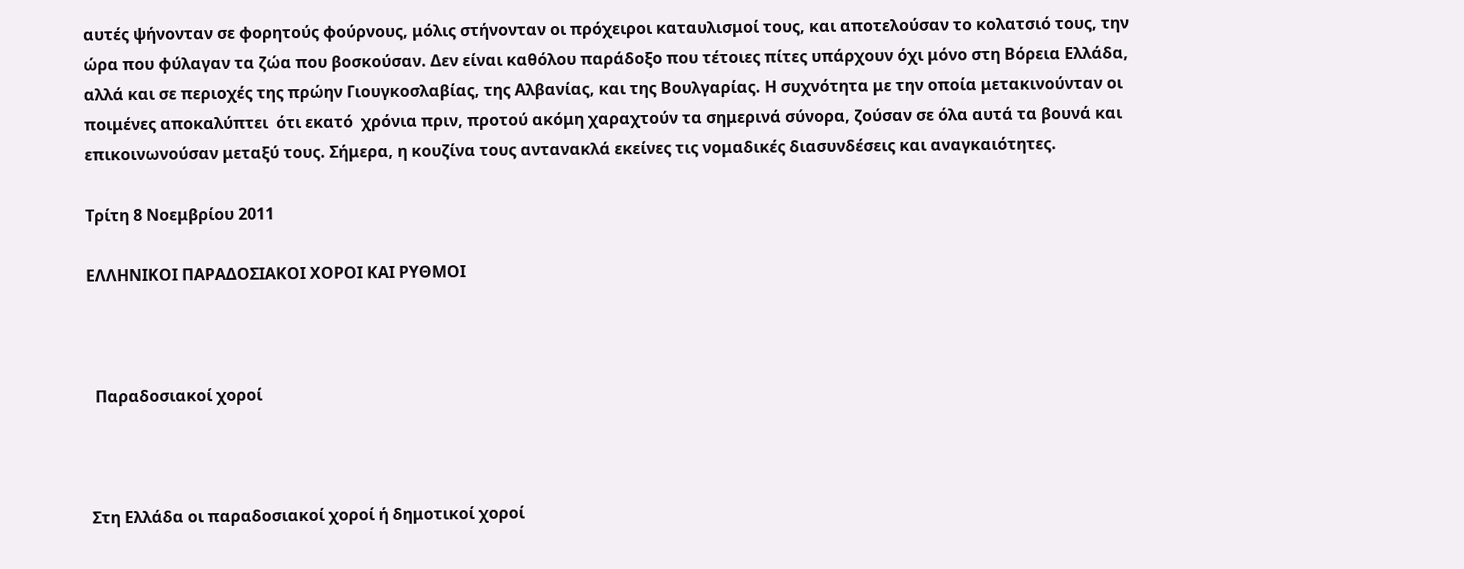αυτές ψήνονταν σε φορητούς φούρνους, μόλις στήνονταν οι πρόχειροι καταυλισμοί τους, και αποτελούσαν το κολατσιό τους, την ώρα που φύλαγαν τα ζώα που βοσκούσαν. Δεν είναι καθόλου παράδοξο που τέτοιες πίτες υπάρχουν όχι μόνο στη Βόρεια Ελλάδα, αλλά και σε περιοχές της πρώην Γιουγκοσλαβίας, της Αλβανίας, και της Βουλγαρίας. Η συχνότητα με την οποία μετακινούνταν οι ποιμένες αποκαλύπτει  ότι εκατό  χρόνια πριν, προτού ακόμη χαραχτούν τα σημερινά σύνορα, ζούσαν σε όλα αυτά τα βουνά και επικοινωνούσαν μεταξύ τους. Σήμερα, η κουζίνα τους αντανακλά εκείνες τις νομαδικές διασυνδέσεις και αναγκαιότητες.

Τρίτη 8 Νοεμβρίου 2011

ΕΛΛΗΝΙΚΟΙ ΠΑΡΑΔΟΣΙΑΚΟΙ ΧΟΡΟΙ ΚΑΙ ΡΥΘΜΟΙ



  Παραδοσιακοί χοροί



 Στη Ελλάδα οι παραδοσιακοί χοροί ή δημοτικοί χοροί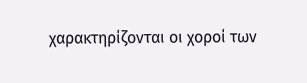χαρακτηρίζονται οι χοροί των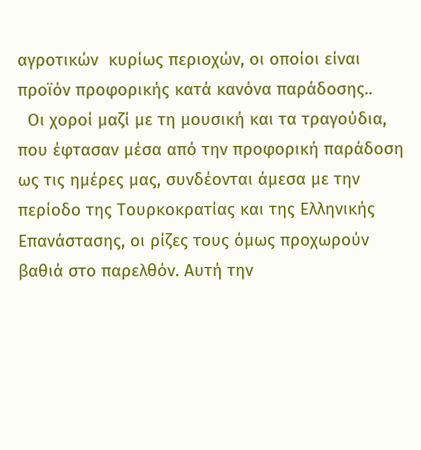αγροτικών  κυρίως περιοχών, οι οποίοι είναι προϊόν προφορικής κατά κανόνα παράδοσης..
  Οι χοροί μαζί με τη μουσική και τα τραγούδια, που έφτασαν μέσα από την προφορική παράδοση ως τις ημέρες μας, συνδέονται άμεσα με την περίοδο της Τουρκοκρατίας και της Ελληνικής Επανάστασης, οι ρίζες τους όμως προχωρούν βαθιά στο παρελθόν. Αυτή την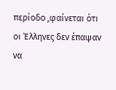περίοδο ,φαίνεται ότι οι Έλληνες δεν έπαψαν να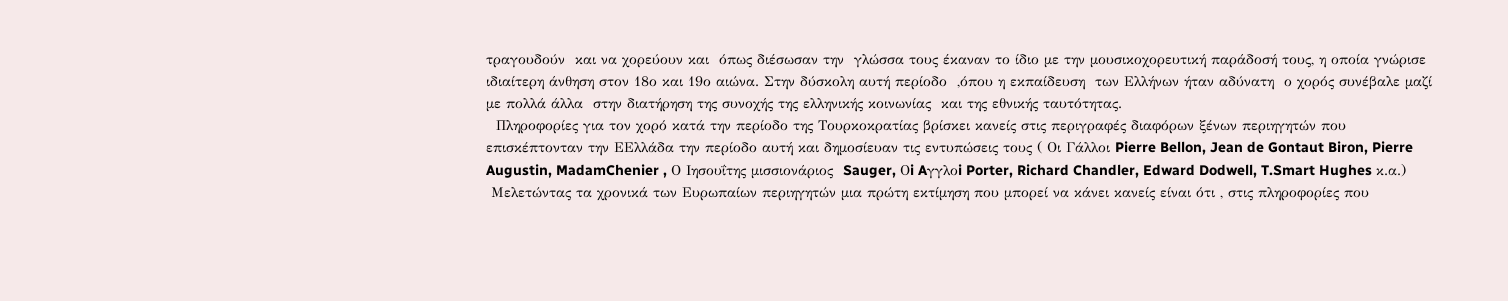τραγουδούν  και να χορεύουν και  όπως διέσωσαν την  γλώσσα τους έκαναν το ίδιο με την μουσικοχορευτική παράδοσή τους, η οποία γνώρισε ιδιαίτερη άνθηση στον 18ο και 19ο αιώνα. Στην δύσκολη αυτή περίοδο  ,όπου η εκπαίδευση  των Ελλήνων ήταν αδύνατη  ο χορός συνέβαλε μαζί με πολλά άλλα  στην διατήρηση της συνοχής της ελληνικής κοινωνίας  και της εθνικής ταυτότητας.
  Πληροφορίες για τον χορό κατά την περίοδο της Τουρκοκρατίας βρίσκει κανείς στις περιγραφές διαφόρων ξένων περιηγητών που επισκέπτονταν την EΕλλάδα την περίοδο αυτή και δημοσίευαν τις εντυπώσεις τους ( Οι Γάλλοι Pierre Bellon, Jean de Gontaut Biron, Pierre Augustin, MadamChenier , Ο Ιησουΐτης μισσιονάριος  Sauger, Οi Aγγλοi Porter, Richard Chandler, Edward Dodwell, T.Smart Hughes κ.α.)
 Μελετώντας τα χρονικά των Ευρωπαίων περιηγητών μια πρώτη εκτίμηση που μπορεί να κάνει κανείς είναι ότι , στις πληροφορίες που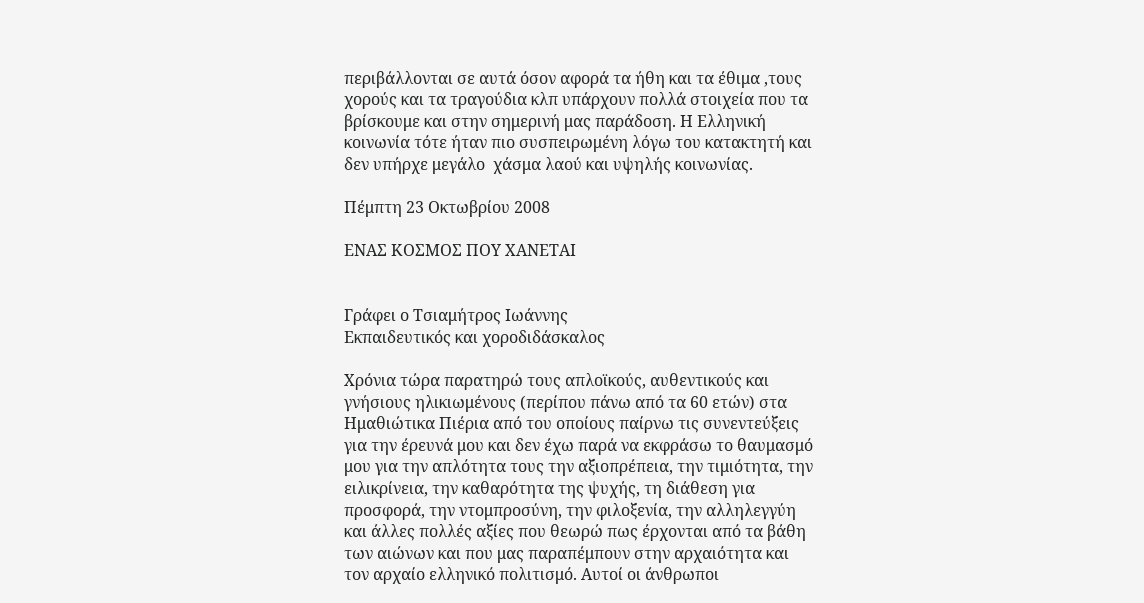περιβάλλονται σε αυτά όσον αφορά τα ήθη και τα έθιμα ,τους χορούς και τα τραγούδια κλπ υπάρχουν πολλά στοιχεία που τα βρίσκουμε και στην σημερινή μας παράδοση. Η Ελληνική κοινωνία τότε ήταν πιο συσπειρωμένη λόγω του κατακτητή και δεν υπήρχε μεγάλο  χάσμα λαού και υψηλής κοινωνίας.

Πέμπτη 23 Οκτωβρίου 2008

ΕΝΑΣ ΚΟΣΜΟΣ ΠΟΥ ΧΑΝΕΤΑΙ


Γράφει ο Τσιαμήτρος Ιωάννης
Εκπαιδευτικός και χοροδιδάσκαλος

Χρόνια τώρα παρατηρώ τους απλοϊκούς, αυθεντικούς και γνήσιους ηλικιωμένους (περίπου πάνω από τα 60 ετών) στα Ημαθιώτικα Πιέρια από του οποίους παίρνω τις συνεντεύξεις για την έρευνά μου και δεν έχω παρά να εκφράσω το θαυμασμό μου για την απλότητα τους την αξιοπρέπεια, την τιμιότητα, την ειλικρίνεια, την καθαρότητα της ψυχής, τη διάθεση για προσφορά, την ντομπροσύνη, την φιλοξενία, την αλληλεγγύη και άλλες πολλές αξίες που θεωρώ πως έρχονται από τα βάθη των αιώνων και που μας παραπέμπουν στην αρχαιότητα και τον αρχαίο ελληνικό πολιτισμό. Αυτοί οι άνθρωποι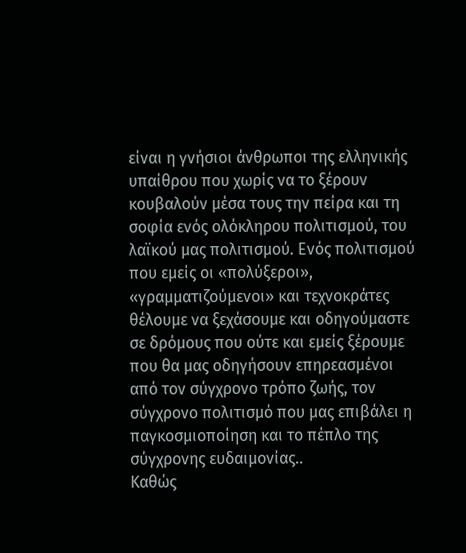είναι η γνήσιοι άνθρωποι της ελληνικής υπαίθρου που χωρίς να το ξέρουν κουβαλούν μέσα τους την πείρα και τη σοφία ενός ολόκληρου πολιτισμού, του λαϊκού μας πολιτισμού. Ενός πολιτισμού που εμείς οι «πολύξεροι», «γραμματιζούμενοι» και τεχνοκράτες θέλουμε να ξεχάσουμε και οδηγούμαστε σε δρόμους που ούτε και εμείς ξέρουμε που θα μας οδηγήσουν επηρεασμένοι από τον σύγχρονο τρόπο ζωής, τον σύγχρονο πολιτισμό που μας επιβάλει η παγκοσμιοποίηση και το πέπλο της σύγχρονης ευδαιμονίας..
Καθώς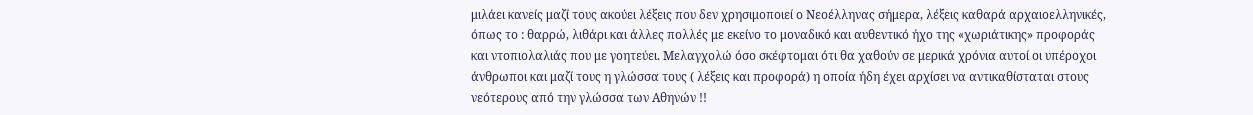μιλάει κανείς μαζί τους ακούει λέξεις που δεν χρησιμοποιεί ο Νεοέλληνας σήμερα, λέξεις καθαρά αρχαιοελληνικές, όπως το : θαρρώ, λιθάρι και άλλες πολλές με εκείνο το μοναδικό και αυθεντικό ήχο της «χωριάτικης» προφοράς και ντοπιολαλιάς που με γοητεύει. Μελαγχολώ όσο σκέφτομαι ότι θα χαθούν σε μερικά χρόνια αυτοί οι υπέροχοι άνθρωποι και μαζί τους η γλώσσα τους ( λέξεις και προφορά) η οποία ήδη έχει αρχίσει να αντικαθίσταται στους νεότερους από την γλώσσα των Αθηνών !!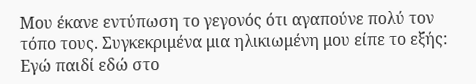Μου έκανε εντύπωση το γεγονός ότι αγαπούνε πολύ τον τόπο τους. Συγκεκριμένα μια ηλικιωμένη μου είπε το εξής: Εγώ παιδί εδώ στο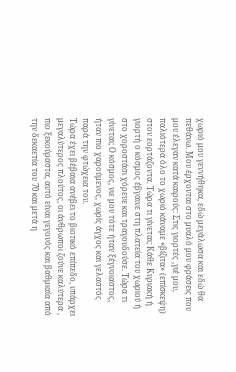χωριό μου γεννήθηκα, εδώ μεγάλωσα και εδώ θα πεθάνω. Μου έρχονται στο μυαλό μου φράσεις που μου έλεγαν κατά καιρούς: Στις γιορτές ,γιέ μου, παλιότερα όλο το χωριό κάναμε «βίζιτα» (επίσκεψη) στον εορτάζοντα. Τώρα τι γίνεται; Κάθε Κυριακή ή γιορτή ο κόσμος έβγαινε στη πλατεία του χωριού ή στο χοροστάσι χόρευε και τραγουδούσε. Τώρα τι γίνεται; Ο κόσμος, νιε μου τότε ήταν ξέγνοιαστος, ήταν πιο χαρούμενος, χωρίς άγχος και γελαστός παρά την φτώχεια του.
Τώρα έχει βέβαια ανέβει το βιοτικό επίπεδο, υπάρχει μεγαλύτερος πλούτος, οι άνθρωποι ζούνε καλύτερα , πιο ξεκούραστα, αυτό είναι γεγονός και βαθμιαία από την δεκαετία του 70 και μετά η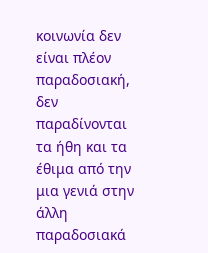κοινωνία δεν είναι πλέον παραδοσιακή, δεν παραδίνονται τα ήθη και τα έθιμα από την μια γενιά στην άλλη παραδοσιακά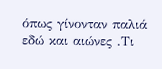όπως γίνονταν παλιά εδώ και αιώνες .Τι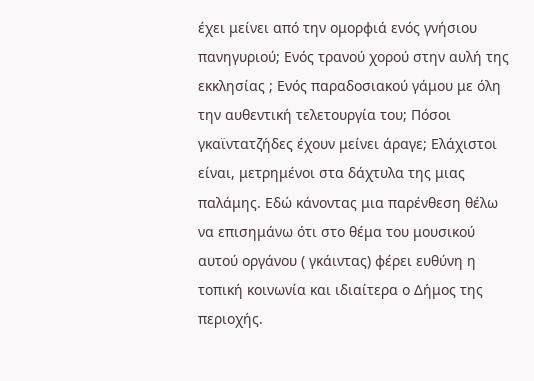έχει μείνει από την ομορφιά ενός γνήσιου πανηγυριού; Ενός τρανού χορού στην αυλή της εκκλησίας ; Ενός παραδοσιακού γάμου με όλη την αυθεντική τελετουργία του; Πόσοι γκαϊντατζήδες έχουν μείνει άραγε; Ελάχιστοι είναι, μετρημένοι στα δάχτυλα της μιας παλάμης. Εδώ κάνοντας μια παρένθεση θέλω να επισημάνω ότι στο θέμα του μουσικού αυτού οργάνου ( γκάιντας) φέρει ευθύνη η τοπική κοινωνία και ιδιαίτερα ο Δήμος της περιοχής.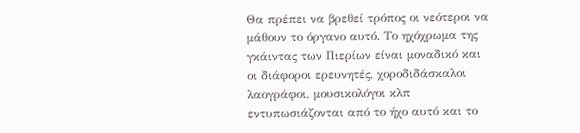Θα πρέπει να βρεθεί τρόπος οι νεότεροι να μάθουν το όργανο αυτό. Το ηχόχρωμα της γκάιντας των Πιερίων είναι μοναδικό και οι διάφοροι ερευνητές, χοροδιδάσκαλοι λαογράφοι, μουσικολόγοι κλπ εντυπωσιάζονται από το ήχο αυτό και το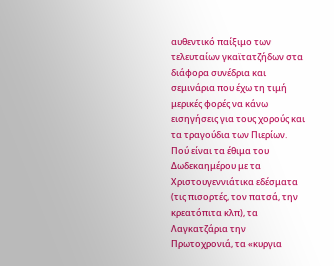αυθεντικό παίξιμο των τελευταίων γκαϊτατζήδων στα διάφορα συνέδρια και σεμινάρια που έχω τη τιμή μερικές φορές να κάνω εισηγήσεις για τους χορούς και τα τραγούδια των Πιερίων.
Πού είναι τα έθιμα του Δωδεκαημέρου με τα Χριστουγεννιάτικα εδέσματα (τις πισορτές, τον πατσά, την κρεατόπιτα κλπ), τα Λαγκατζάρια την Πρωτοχρονιά, τα «κυργια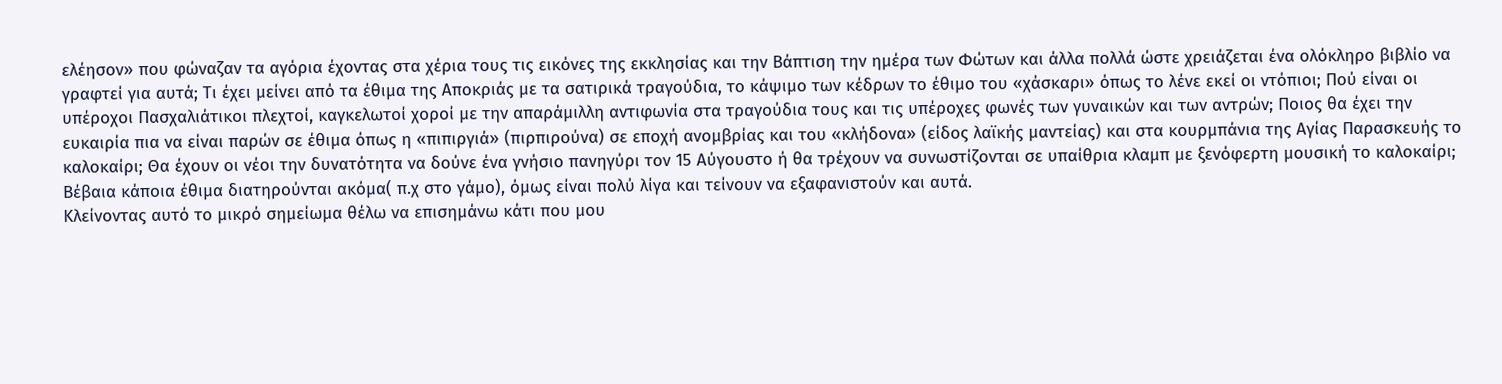ελέησον» που φώναζαν τα αγόρια έχοντας στα χέρια τους τις εικόνες της εκκλησίας και την Βάπτιση την ημέρα των Φώτων και άλλα πολλά ώστε χρειάζεται ένα ολόκληρο βιβλίο να γραφτεί για αυτά; Τι έχει μείνει από τα έθιμα της Αποκριάς με τα σατιρικά τραγούδια, το κάψιμο των κέδρων το έθιμο του «χάσκαρι» όπως το λένε εκεί οι ντόπιοι; Πού είναι οι υπέροχοι Πασχαλιάτικοι πλεχτοί, καγκελωτοί χοροί με την απαράμιλλη αντιφωνία στα τραγούδια τους και τις υπέροχες φωνές των γυναικών και των αντρών; Ποιος θα έχει την ευκαιρία πια να είναι παρών σε έθιμα όπως η «πιπιργιά» (πιρπιρούνα) σε εποχή ανομβρίας και του «κλήδονα» (είδος λαϊκής μαντείας) και στα κουρμπάνια της Αγίας Παρασκευής το καλοκαίρι; Θα έχουν οι νέοι την δυνατότητα να δούνε ένα γνήσιο πανηγύρι τον 15 Αύγουστο ή θα τρέχουν να συνωστίζονται σε υπαίθρια κλαμπ με ξενόφερτη μουσική το καλοκαίρι; Βέβαια κάποια έθιμα διατηρούνται ακόμα( π.χ στο γάμο), όμως είναι πολύ λίγα και τείνουν να εξαφανιστούν και αυτά.
Κλείνοντας αυτό το μικρό σημείωμα θέλω να επισημάνω κάτι που μου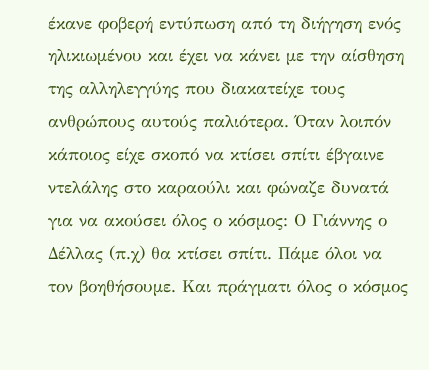έκανε φοβερή εντύπωση από τη διήγηση ενός ηλικιωμένου και έχει να κάνει με την αίσθηση της αλληλεγγύης που διακατείχε τους ανθρώπους αυτούς παλιότερα. Όταν λοιπόν κάποιος είχε σκοπό να κτίσει σπίτι έβγαινε ντελάλης στο καραούλι και φώναζε δυνατά για να ακούσει όλος ο κόσμος: Ο Γιάννης ο Δέλλας (π.χ) θα κτίσει σπίτι. Πάμε όλοι να τον βοηθήσουμε. Και πράγματι όλος ο κόσμος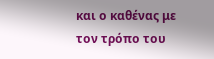και ο καθένας με τον τρόπο του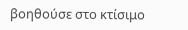βοηθούσε στο κτίσιμο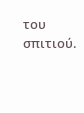του σπιτιού.